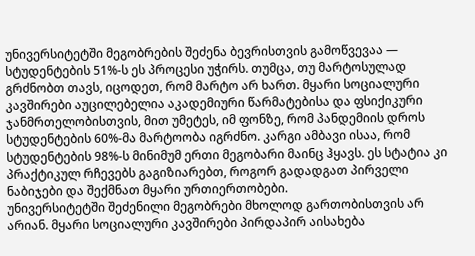უნივერსიტეტში მეგობრების შეძენა ბევრისთვის გამოწვევაა — სტუდენტების 51%-ს ეს პროცესი უჭირს. თუმცა, თუ მარტოსულად გრძნობთ თავს, იცოდეთ, რომ მარტო არ ხართ. მყარი სოციალური კავშირები აუცილებელია აკადემიური წარმატებისა და ფსიქიკური ჯანმრთელობისთვის, მით უმეტეს, იმ ფონზე, რომ პანდემიის დროს სტუდენტების 60%-მა მარტოობა იგრძნო. კარგი ამბავი ისაა, რომ სტუდენტების 98%-ს მინიმუმ ერთი მეგობარი მაინც ჰყავს. ეს სტატია კი პრაქტიკულ რჩევებს გაგიზიარებთ, როგორ გადადგათ პირველი ნაბიჯები და შექმნათ მყარი ურთიერთობები.
უნივერსიტეტში შეძენილი მეგობრები მხოლოდ გართობისთვის არ არიან. მყარი სოციალური კავშირები პირდაპირ აისახება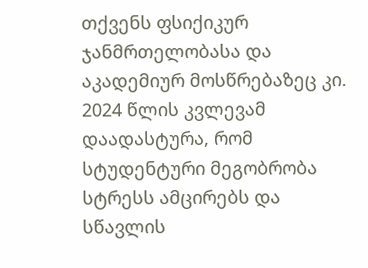თქვენს ფსიქიკურ ჯანმრთელობასა და აკადემიურ მოსწრებაზეც კი. 2024 წლის კვლევამ დაადასტურა, რომ სტუდენტური მეგობრობა სტრესს ამცირებს და სწავლის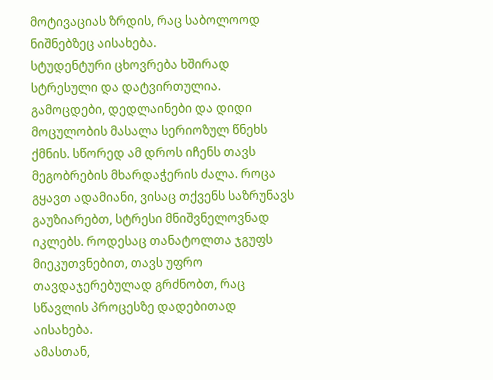მოტივაციას ზრდის, რაც საბოლოოდ ნიშნებზეც აისახება.
სტუდენტური ცხოვრება ხშირად სტრესული და დატვირთულია. გამოცდები, დედლაინები და დიდი მოცულობის მასალა სერიოზულ წნეხს ქმნის. სწორედ ამ დროს იჩენს თავს მეგობრების მხარდაჭერის ძალა. როცა გყავთ ადამიანი, ვისაც თქვენს საზრუნავს გაუზიარებთ, სტრესი მნიშვნელოვნად იკლებს. როდესაც თანატოლთა ჯგუფს მიეკუთვნებით, თავს უფრო თავდაჯერებულად გრძნობთ, რაც სწავლის პროცესზე დადებითად აისახება.
ამასთან,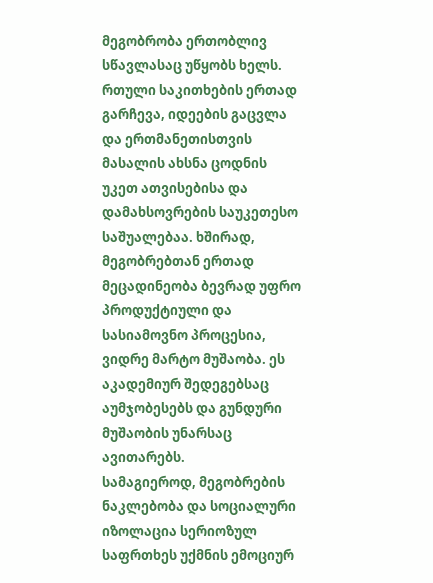მეგობრობა ერთობლივ სწავლასაც უწყობს ხელს. რთული საკითხების ერთად გარჩევა, იდეების გაცვლა და ერთმანეთისთვის მასალის ახსნა ცოდნის უკეთ ათვისებისა და დამახსოვრების საუკეთესო საშუალებაა. ხშირად, მეგობრებთან ერთად მეცადინეობა ბევრად უფრო პროდუქტიული და სასიამოვნო პროცესია, ვიდრე მარტო მუშაობა. ეს აკადემიურ შედეგებსაც აუმჯობესებს და გუნდური მუშაობის უნარსაც ავითარებს.
სამაგიეროდ, მეგობრების ნაკლებობა და სოციალური იზოლაცია სერიოზულ საფრთხეს უქმნის ემოციურ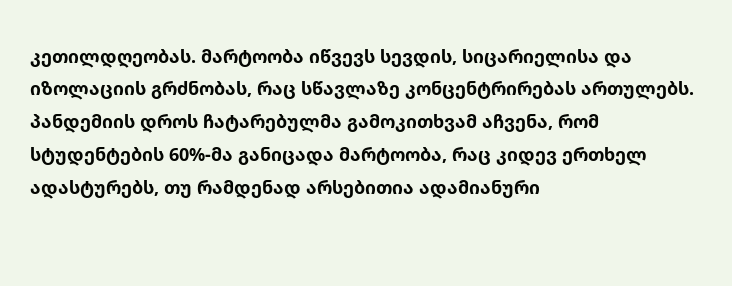კეთილდღეობას. მარტოობა იწვევს სევდის, სიცარიელისა და იზოლაციის გრძნობას, რაც სწავლაზე კონცენტრირებას ართულებს. პანდემიის დროს ჩატარებულმა გამოკითხვამ აჩვენა, რომ სტუდენტების 60%-მა განიცადა მარტოობა, რაც კიდევ ერთხელ ადასტურებს, თუ რამდენად არსებითია ადამიანური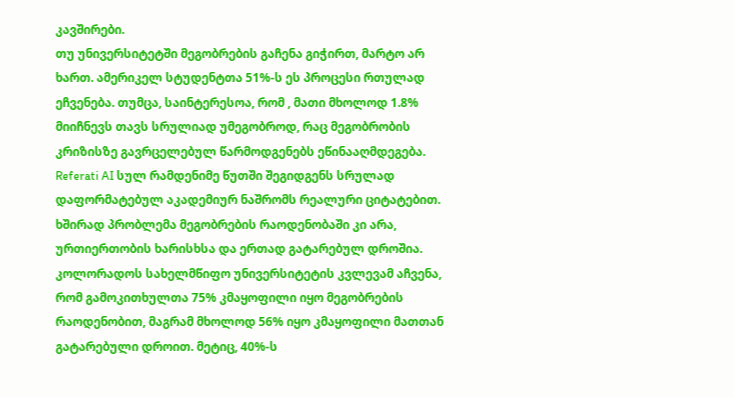კავშირები.
თუ უნივერსიტეტში მეგობრების გაჩენა გიჭირთ, მარტო არ ხართ. ამერიკელ სტუდენტთა 51%-ს ეს პროცესი რთულად ეჩვენება. თუმცა, საინტერესოა, რომ , მათი მხოლოდ 1.8% მიიჩნევს თავს სრულიად უმეგობროდ, რაც მეგობრობის კრიზისზე გავრცელებულ წარმოდგენებს ეწინააღმდეგება.
Referati AI სულ რამდენიმე წუთში შეგიდგენს სრულად დაფორმატებულ აკადემიურ ნაშრომს რეალური ციტატებით.
ხშირად პრობლემა მეგობრების რაოდენობაში კი არა, ურთიერთობის ხარისხსა და ერთად გატარებულ დროშია. კოლორადოს სახელმწიფო უნივერსიტეტის კვლევამ აჩვენა, რომ გამოკითხულთა 75% კმაყოფილი იყო მეგობრების რაოდენობით, მაგრამ მხოლოდ 56% იყო კმაყოფილი მათთან გატარებული დროით. მეტიც, 40%-ს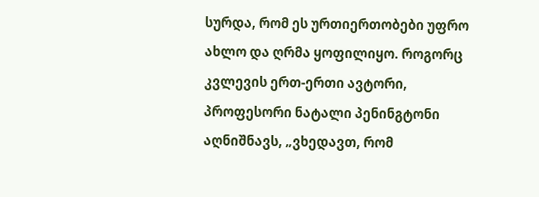სურდა, რომ ეს ურთიერთობები უფრო ახლო და ღრმა ყოფილიყო. როგორც კვლევის ერთ-ერთი ავტორი, პროფესორი ნატალი პენინგტონი აღნიშნავს, „ვხედავთ, რომ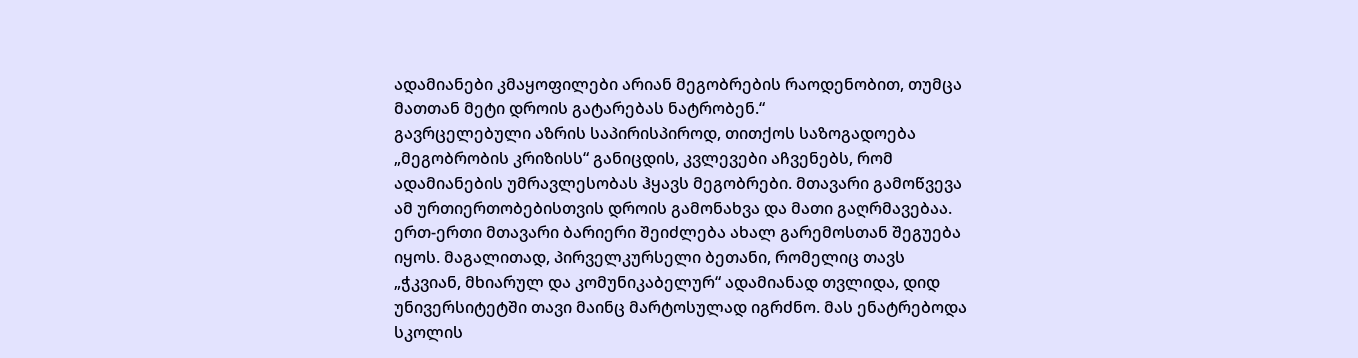ადამიანები კმაყოფილები არიან მეგობრების რაოდენობით, თუმცა მათთან მეტი დროის გატარებას ნატრობენ.“
გავრცელებული აზრის საპირისპიროდ, თითქოს საზოგადოება „მეგობრობის კრიზისს“ განიცდის, კვლევები აჩვენებს, რომ ადამიანების უმრავლესობას ჰყავს მეგობრები. მთავარი გამოწვევა ამ ურთიერთობებისთვის დროის გამონახვა და მათი გაღრმავებაა.
ერთ-ერთი მთავარი ბარიერი შეიძლება ახალ გარემოსთან შეგუება იყოს. მაგალითად, პირველკურსელი ბეთანი, რომელიც თავს „ჭკვიან, მხიარულ და კომუნიკაბელურ“ ადამიანად თვლიდა, დიდ უნივერსიტეტში თავი მაინც მარტოსულად იგრძნო. მას ენატრებოდა სკოლის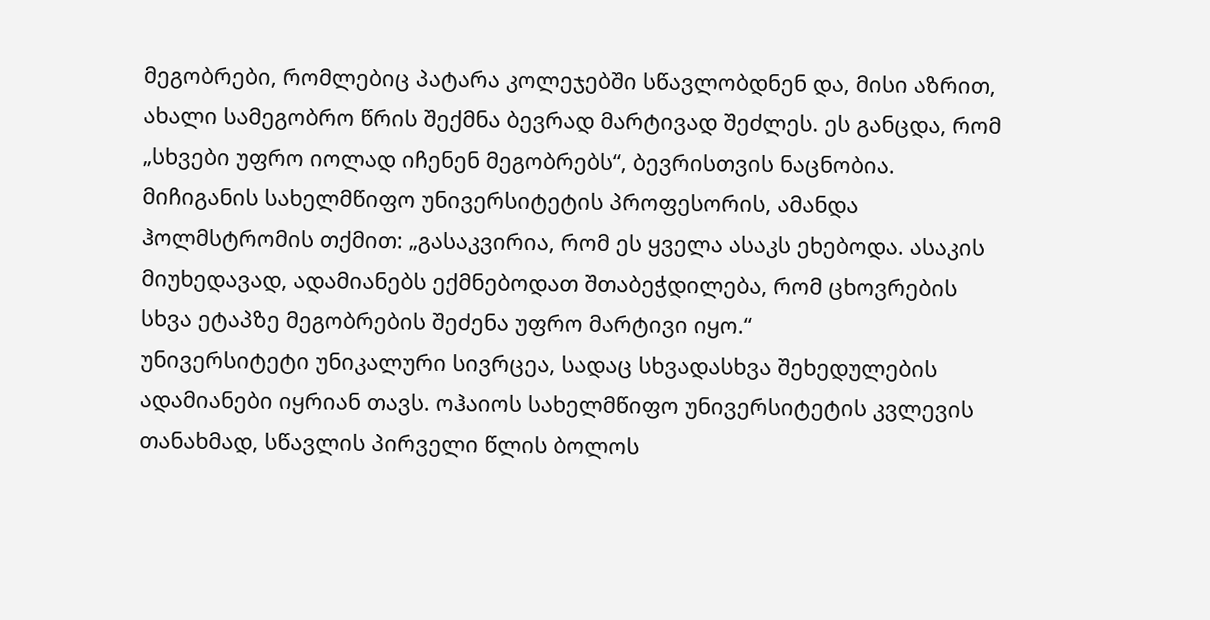მეგობრები, რომლებიც პატარა კოლეჯებში სწავლობდნენ და, მისი აზრით, ახალი სამეგობრო წრის შექმნა ბევრად მარტივად შეძლეს. ეს განცდა, რომ „სხვები უფრო იოლად იჩენენ მეგობრებს“, ბევრისთვის ნაცნობია. მიჩიგანის სახელმწიფო უნივერსიტეტის პროფესორის, ამანდა ჰოლმსტრომის თქმით: „გასაკვირია, რომ ეს ყველა ასაკს ეხებოდა. ასაკის მიუხედავად, ადამიანებს ექმნებოდათ შთაბეჭდილება, რომ ცხოვრების სხვა ეტაპზე მეგობრების შეძენა უფრო მარტივი იყო.“
უნივერსიტეტი უნიკალური სივრცეა, სადაც სხვადასხვა შეხედულების ადამიანები იყრიან თავს. ოჰაიოს სახელმწიფო უნივერსიტეტის კვლევის თანახმად, სწავლის პირველი წლის ბოლოს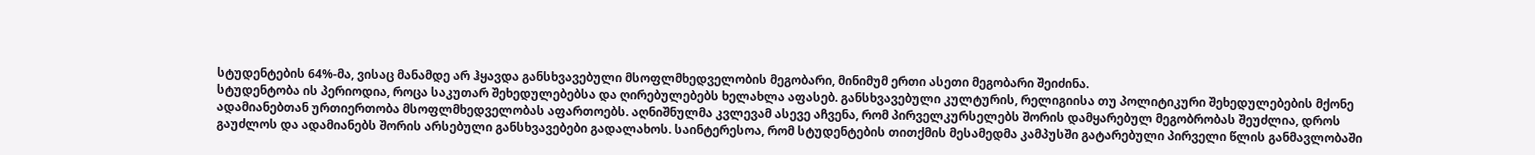სტუდენტების 64%-მა, ვისაც მანამდე არ ჰყავდა განსხვავებული მსოფლმხედველობის მეგობარი, მინიმუმ ერთი ასეთი მეგობარი შეიძინა.
სტუდენტობა ის პერიოდია, როცა საკუთარ შეხედულებებსა და ღირებულებებს ხელახლა აფასებ. განსხვავებული კულტურის, რელიგიისა თუ პოლიტიკური შეხედულებების მქონე ადამიანებთან ურთიერთობა მსოფლმხედველობას აფართოებს. აღნიშნულმა კვლევამ ასევე აჩვენა, რომ პირველკურსელებს შორის დამყარებულ მეგობრობას შეუძლია, დროს გაუძლოს და ადამიანებს შორის არსებული განსხვავებები გადალახოს. საინტერესოა, რომ სტუდენტების თითქმის მესამედმა კამპუსში გატარებული პირველი წლის განმავლობაში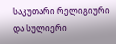საკუთარი რელიგიური და სულიერი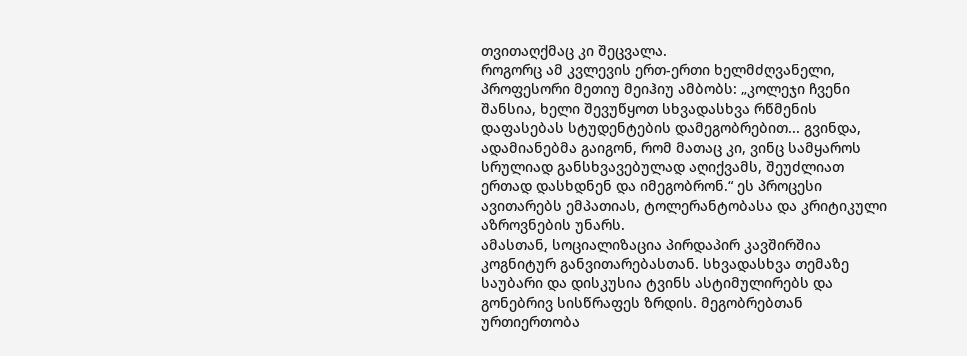თვითაღქმაც კი შეცვალა.
როგორც ამ კვლევის ერთ-ერთი ხელმძღვანელი, პროფესორი მეთიუ მეიჰიუ ამბობს: „კოლეჯი ჩვენი შანსია, ხელი შევუწყოთ სხვადასხვა რწმენის დაფასებას სტუდენტების დამეგობრებით... გვინდა, ადამიანებმა გაიგონ, რომ მათაც კი, ვინც სამყაროს სრულიად განსხვავებულად აღიქვამს, შეუძლიათ ერთად დასხდნენ და იმეგობრონ.“ ეს პროცესი ავითარებს ემპათიას, ტოლერანტობასა და კრიტიკული აზროვნების უნარს.
ამასთან, სოციალიზაცია პირდაპირ კავშირშია კოგნიტურ განვითარებასთან. სხვადასხვა თემაზე საუბარი და დისკუსია ტვინს ასტიმულირებს და გონებრივ სისწრაფეს ზრდის. მეგობრებთან ურთიერთობა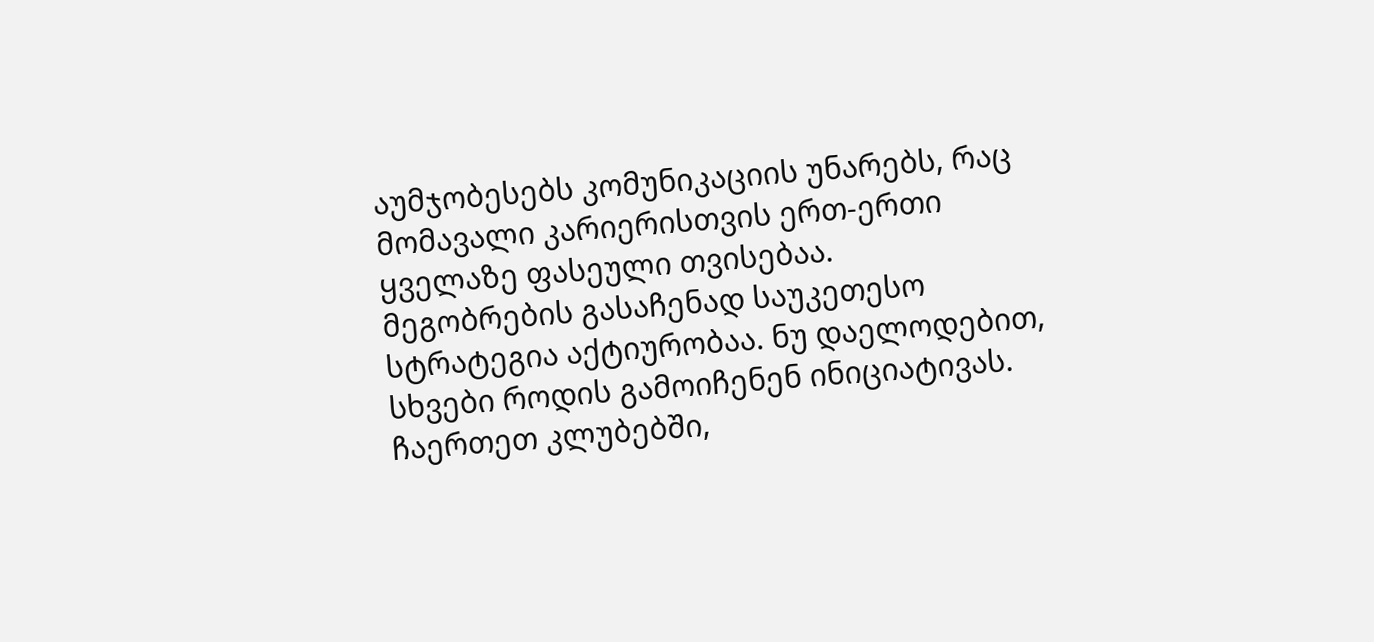აუმჯობესებს კომუნიკაციის უნარებს, რაც მომავალი კარიერისთვის ერთ-ერთი ყველაზე ფასეული თვისებაა.
მეგობრების გასაჩენად საუკეთესო სტრატეგია აქტიურობაა. ნუ დაელოდებით, სხვები როდის გამოიჩენენ ინიციატივას. ჩაერთეთ კლუბებში,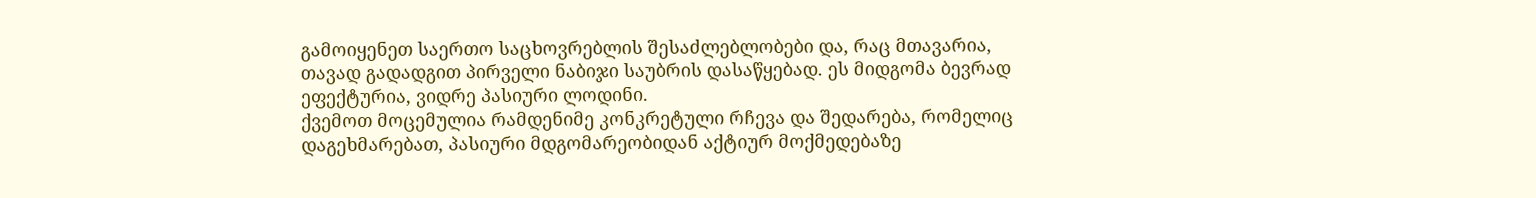გამოიყენეთ საერთო საცხოვრებლის შესაძლებლობები და, რაც მთავარია, თავად გადადგით პირველი ნაბიჯი საუბრის დასაწყებად. ეს მიდგომა ბევრად ეფექტურია, ვიდრე პასიური ლოდინი.
ქვემოთ მოცემულია რამდენიმე კონკრეტული რჩევა და შედარება, რომელიც დაგეხმარებათ, პასიური მდგომარეობიდან აქტიურ მოქმედებაზე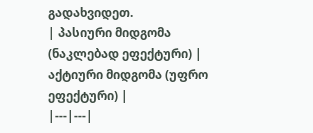გადახვიდეთ.
| პასიური მიდგომა (ნაკლებად ეფექტური) | აქტიური მიდგომა (უფრო ეფექტური) |
|---|---|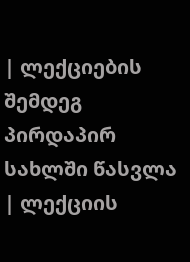| ლექციების შემდეგ პირდაპირ სახლში წასვლა | ლექციის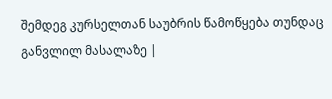შემდეგ კურსელთან საუბრის წამოწყება თუნდაც განვლილ მასალაზე |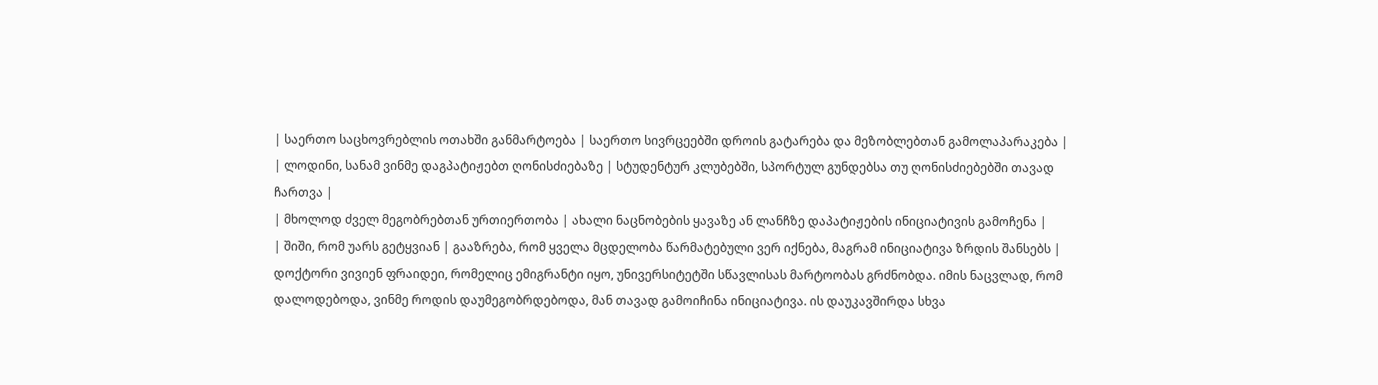| საერთო საცხოვრებლის ოთახში განმარტოება | საერთო სივრცეებში დროის გატარება და მეზობლებთან გამოლაპარაკება |
| ლოდინი, სანამ ვინმე დაგპატიჟებთ ღონისძიებაზე | სტუდენტურ კლუბებში, სპორტულ გუნდებსა თუ ღონისძიებებში თავად ჩართვა |
| მხოლოდ ძველ მეგობრებთან ურთიერთობა | ახალი ნაცნობების ყავაზე ან ლანჩზე დაპატიჟების ინიციატივის გამოჩენა |
| შიში, რომ უარს გეტყვიან | გააზრება, რომ ყველა მცდელობა წარმატებული ვერ იქნება, მაგრამ ინიციატივა ზრდის შანსებს |
დოქტორი ვივიენ ფრაიდეი, რომელიც ემიგრანტი იყო, უნივერსიტეტში სწავლისას მარტოობას გრძნობდა. იმის ნაცვლად, რომ დალოდებოდა, ვინმე როდის დაუმეგობრდებოდა, მან თავად გამოიჩინა ინიციატივა. ის დაუკავშირდა სხვა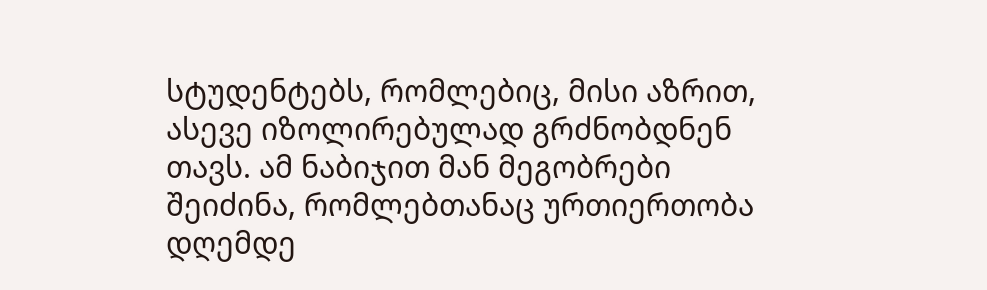სტუდენტებს, რომლებიც, მისი აზრით, ასევე იზოლირებულად გრძნობდნენ თავს. ამ ნაბიჯით მან მეგობრები შეიძინა, რომლებთანაც ურთიერთობა დღემდე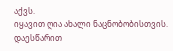აქვს.
იყავით ღია ახალი ნაცნობობისთვის. დაესწარით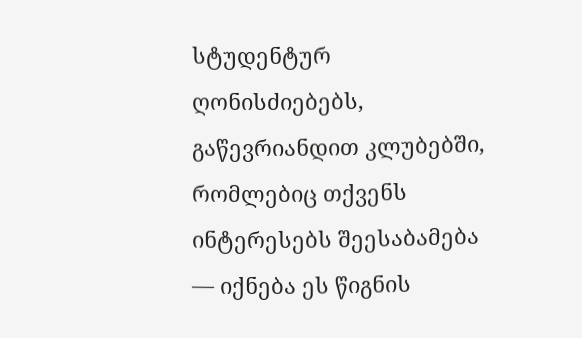სტუდენტურ ღონისძიებებს, გაწევრიანდით კლუბებში, რომლებიც თქვენს ინტერესებს შეესაბამება — იქნება ეს წიგნის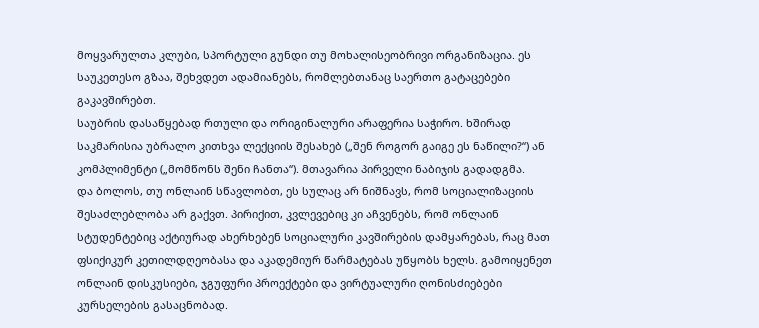მოყვარულთა კლუბი, სპორტული გუნდი თუ მოხალისეობრივი ორგანიზაცია. ეს საუკეთესო გზაა, შეხვდეთ ადამიანებს, რომლებთანაც საერთო გატაცებები გაკავშირებთ.
საუბრის დასაწყებად რთული და ორიგინალური არაფერია საჭირო. ხშირად საკმარისია უბრალო კითხვა ლექციის შესახებ („შენ როგორ გაიგე ეს ნაწილი?“) ან კომპლიმენტი („მომწონს შენი ჩანთა“). მთავარია პირველი ნაბიჯის გადადგმა.
და ბოლოს, თუ ონლაინ სწავლობთ, ეს სულაც არ ნიშნავს, რომ სოციალიზაციის შესაძლებლობა არ გაქვთ. პირიქით, კვლევებიც კი აჩვენებს, რომ ონლაინ სტუდენტებიც აქტიურად ახერხებენ სოციალური კავშირების დამყარებას, რაც მათ ფსიქიკურ კეთილდღეობასა და აკადემიურ წარმატებას უწყობს ხელს. გამოიყენეთ ონლაინ დისკუსიები, ჯგუფური პროექტები და ვირტუალური ღონისძიებები კურსელების გასაცნობად.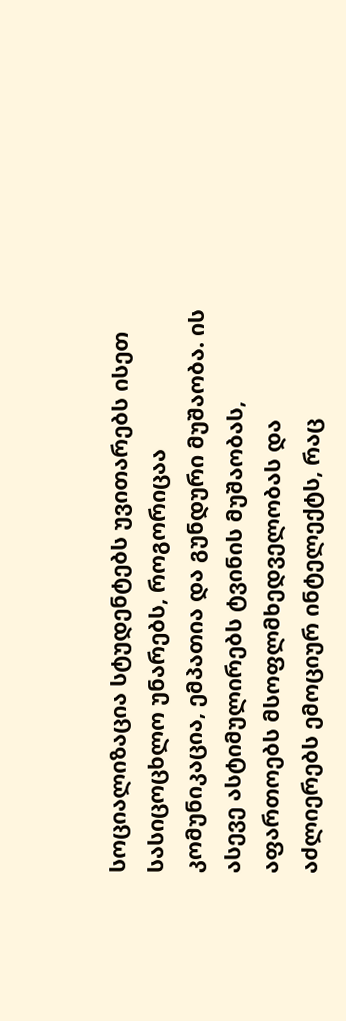სოციალიზაცია სტუდენტებს უვითარებს ისეთ სასიცოცხლო უნარებს, როგორიცაა კომუნიკაცია, ემპათია და გუნდური მუშაობა. ის ასევე ასტიმულირებს ტვინის მუშაობას, აფართოებს მსოფლმხედველობას და აძლიერებს ემოციურ ინტელექტს, რაც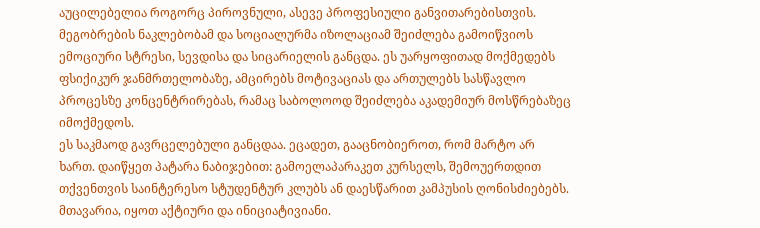აუცილებელია როგორც პიროვნული, ასევე პროფესიული განვითარებისთვის.
მეგობრების ნაკლებობამ და სოციალურმა იზოლაციამ შეიძლება გამოიწვიოს ემოციური სტრესი, სევდისა და სიცარიელის განცდა. ეს უარყოფითად მოქმედებს ფსიქიკურ ჯანმრთელობაზე, ამცირებს მოტივაციას და ართულებს სასწავლო პროცესზე კონცენტრირებას, რამაც საბოლოოდ შეიძლება აკადემიურ მოსწრებაზეც იმოქმედოს.
ეს საკმაოდ გავრცელებული განცდაა. ეცადეთ, გააცნობიეროთ, რომ მარტო არ ხართ. დაიწყეთ პატარა ნაბიჯებით: გამოელაპარაკეთ კურსელს, შემოუერთდით თქვენთვის საინტერესო სტუდენტურ კლუბს ან დაესწარით კამპუსის ღონისძიებებს. მთავარია, იყოთ აქტიური და ინიციატივიანი.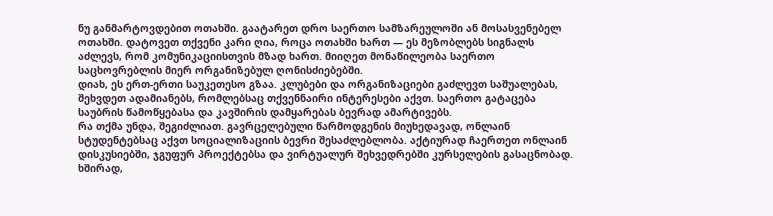ნუ განმარტოვდებით ოთახში. გაატარეთ დრო საერთო სამზარეულოში ან მოსასვენებელ ოთახში. დატოვეთ თქვენი კარი ღია, როცა ოთახში ხართ — ეს მეზობლებს სიგნალს აძლევს, რომ კომუნიკაციისთვის მზად ხართ. მიიღეთ მონაწილეობა საერთო საცხოვრებლის მიერ ორგანიზებულ ღონისძიებებში.
დიახ, ეს ერთ-ერთი საუკეთესო გზაა. კლუბები და ორგანიზაციები გაძლევთ საშუალებას, შეხვდეთ ადამიანებს, რომლებსაც თქვენნაირი ინტერესები აქვთ. საერთო გატაცება საუბრის წამოწყებასა და კავშირის დამყარებას ბევრად ამარტივებს.
რა თქმა უნდა, შეგიძლიათ. გავრცელებული წარმოდგენის მიუხედავად, ონლაინ სტუდენტებსაც აქვთ სოციალიზაციის ბევრი შესაძლებლობა. აქტიურად ჩაერთეთ ონლაინ დისკუსიებში, ჯგუფურ პროექტებსა და ვირტუალურ შეხვედრებში კურსელების გასაცნობად. ხშირად,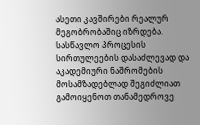ასეთი კავშირები რეალურ მეგობრობაშიც იზრდება.
სასწავლო პროცესის სირთულეების დასაძლევად და აკადემიური ნაშრომების მოსამზადებლად შეგიძლიათ გამოიყენოთ თანამედროვე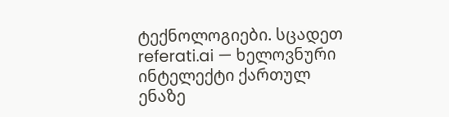ტექნოლოგიები. სცადეთ referati.ai — ხელოვნური ინტელექტი ქართულ ენაზე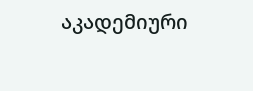აკადემიური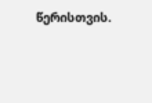წერისთვის.